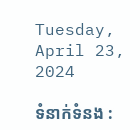Tuesday, April 23, 2024

ទំនាក់ទំនង :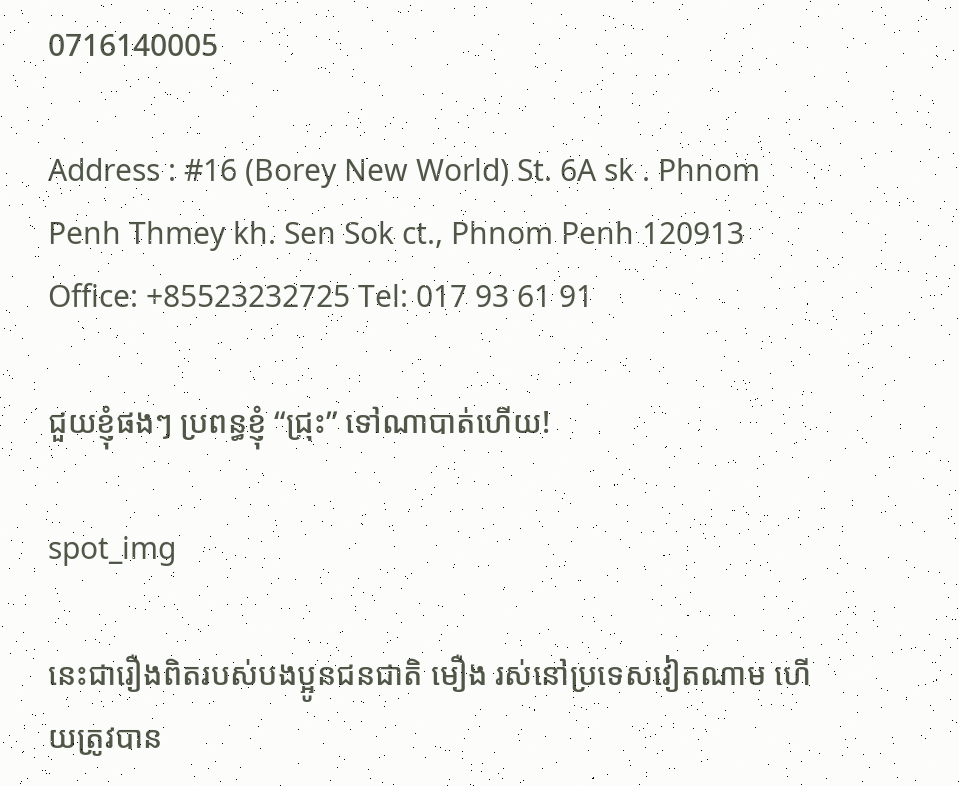0716140005

Address : #16 (Borey New World) St. 6A sk . Phnom Penh Thmey kh. Sen Sok ct., Phnom Penh 120913 Office: +85523232725 Tel: 017 93 61 91

ជួយខ្ញុំផងៗ ប្រពន្ធខ្ញុំ “ជ្រុះ” ទៅណាបាត់ហើយ!

spot_img

នេះជារឿងពិតរបស់បងប្អូនជនជាតិ មឿង រស់នៅប្រទេសវៀតណាម ហើយត្រូវបាន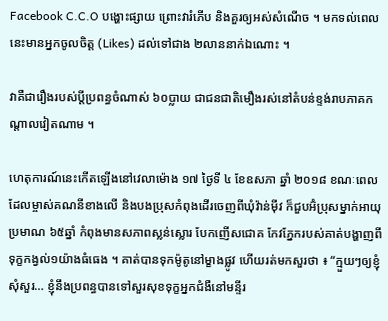Facebook C.C.O បង្ហោះផ្សាយ ព្រោះវារំភើប និងគួរឲ្យអស់សំណើច ។ មកទល់ពេលនេះមានអ្នកចូលចិត្ត (Likes) ដល់ទៅជាង ២លាននាក់ឯណោះ ។

វាគឺជារឿងរបស់ប្តីប្រពន្ធចំណាស់ ៦០ប្លាយ ជាជនជាតិមឿងរស់នៅតំបន់ខ្ទង់រាបភាគកណ្តាលវៀតណាម ។

ហេតុការណ៍នេះកើតឡើងនៅវេលាម៉ោង ១៧ ថ្ងៃទី ៤ ខែឧសភា ឆ្នាំ ២០១៨ ខណៈពេលដែលម្ចាស់គណនីខាងលើ និងបងប្រុសកំពុងដើរចេញពីឃុំវ៉ាន់ម៉ីវ ក៏ជួបអ៊ំប្រុសម្នាក់អាយុប្រមាណ ៦៥ឆ្នាំ កំពុងមានសភាពស្លន់ស្លោរ បែកញើសជោគ កែវភ្នែករបស់គាត់បង្ហាញពីទុក្ខកង្វល់១យ៉ាងធំធេង ។ គាត់បានទុកម៉ូតូនៅម្ខាងផ្លូវ ហើយរត់មកសួរថា ៖ “ក្មួយៗឲ្យខ្ញុំសុំសួរ… ខ្ញុំនឹងប្រពន្ធបានទៅសួរសុខទុក្ខអ្នកជំងឺនៅមន្ទីរ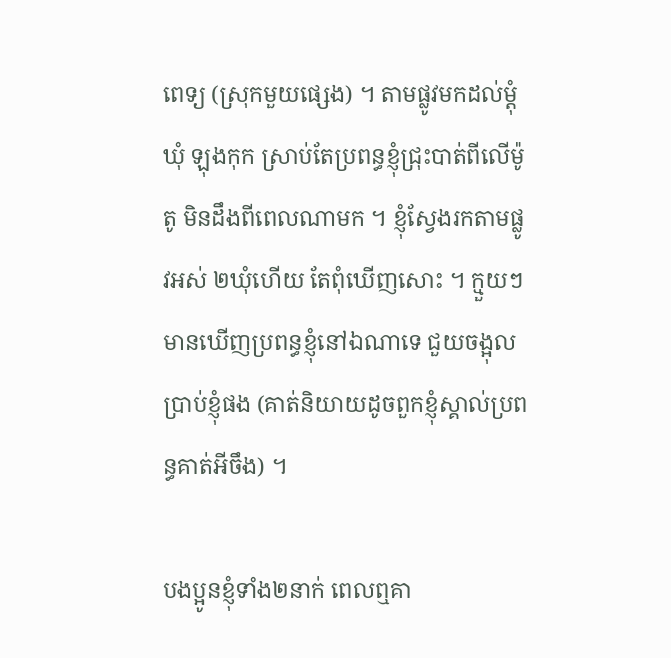ពេទ្យ (ស្រុកមួយផ្សេង) ។ តាមផ្លូវមកដល់ម្តុំឃុំ ឡុងកុក ស្រាប់តែប្រពន្ធខ្ញុំជ្រុះបាត់ពីលើម៉ូតូ មិនដឹងពីពេលណាមក ។ ខ្ញុំស្វែងរកតាមផ្លូវអស់ ២ឃុំហើយ តែពុំឃើញសោះ ។ ក្មួយៗមានឃើញប្រពន្ធខ្ញុំនៅឯណាទេ ជួយចង្អុលប្រាប់ខ្ញុំផង (គាត់និយាយដូចពួកខ្ញុំស្គាល់ប្រពន្ធគាត់អីចឹង) ។

បងប្អូនខ្ញុំទាំង២នាក់ ពេលឮគា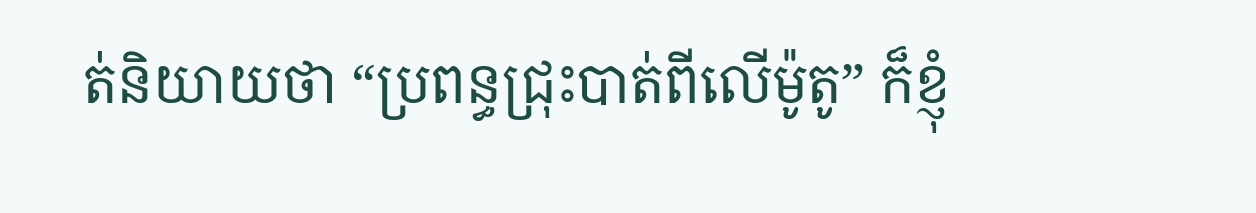ត់និយាយថា “ប្រពន្ធជ្រុះបាត់ពីលើម៉ូតូ” ក៏ខ្ញុំ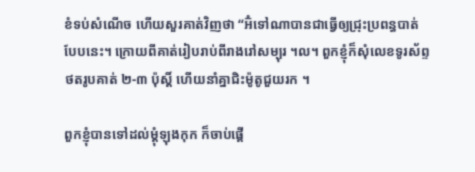ខំទប់សំណើច ហើយសួរគាត់វិញថា “អ៊ំទៅណាបានជាធ្វើឲ្យជ្រុះប្រពន្ធបាត់បែបនេះ។ ក្រោយពីគាត់រៀបរាប់ពីរាងរៅសម្បុរ ។ល។ ពួកខ្ញុំក៏សុំលេខទូរស័ព្ទ ថតរូបគាត់ ២-៣ ប៉ុស្តិ៍ ហើយនាំគ្នាជិះម៉ូតូជួយរក ។

ពួកខ្ញុំបានទៅដល់ម្តុំឡុងកុក ក៏ចាប់ផ្តើ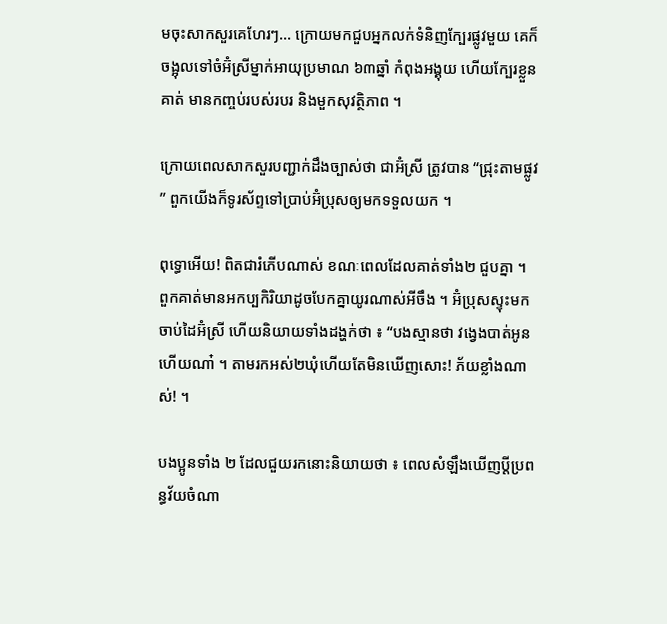មចុះសាកសួរគេហែរៗ… ក្រោយមកជួបអ្នកលក់ទំនិញក្បែរផ្លូវមួយ គេក៏ចង្អុលទៅចំអ៊ំស្រីម្នាក់អាយុប្រមាណ ៦៣ឆ្នាំ កំពុងអង្គុយ ហើយក្បែរខ្លួនគាត់ មានកញ្ចប់របស់របរ និងមួកសុវត្ថិភាព ។

ក្រោយពេលសាកសួរបញ្ជាក់ដឹងច្បាស់ថា ជាអ៊ំស្រី ត្រូវបាន “ជ្រុះតាមផ្លូវ” ពួកយើងក៏ទូរស័ព្ទទៅប្រាប់អ៊ំប្រុសឲ្យមកទទួលយក ។

ពុទ្ធោអើយ! ពិតជារំភើបណាស់ ខណៈពេលដែលគាត់ទាំង២ ជួបគ្នា ។ ពួកគាត់មានអកប្បកិរិយាដូចបែកគ្នាយូរណាស់អីចឹង ។ អ៊ំប្រុសស្ទុះមកចាប់ដៃអ៊ំស្រី ហើយនិយាយទាំងដង្ហក់ថា ៖ “បងស្មានថា វង្វេងបាត់អូនហើយណា៎ ។ តាមរកអស់២ឃុំហើយតែមិនឃើញសោះ! ភ័យខ្លាំងណាស់! ។

បងប្អូនទាំង ២ ដែលជួយរកនោះនិយាយថា ៖ ពេលសំឡឹងឃើញប្តីប្រពន្ធវ័យចំណា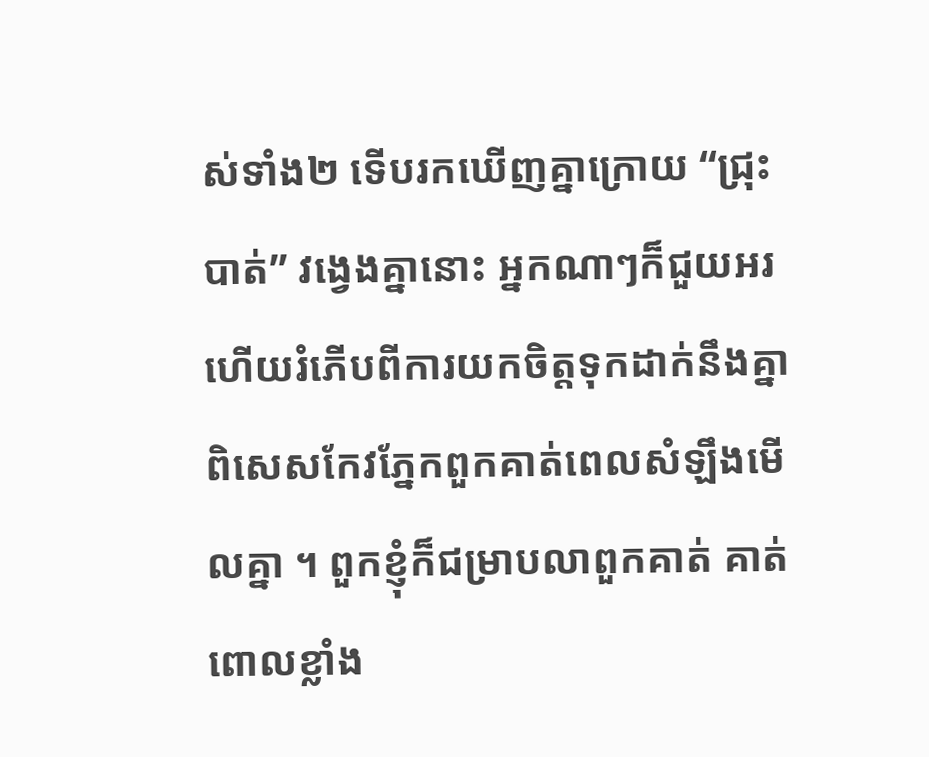ស់ទាំង២ ទើបរកឃើញគ្នាក្រោយ “ជ្រុះបាត់” វង្វេងគ្នានោះ អ្នកណាៗក៏ជួយអរ ហើយរំភើបពីការយកចិត្តទុកដាក់នឹងគ្នា ពិសេសកែវភ្នែកពួកគាត់ពេលសំឡឹងមើលគ្នា ។ ពួកខ្ញុំក៏ជម្រាបលាពួកគាត់ គាត់ពោលខ្លាំង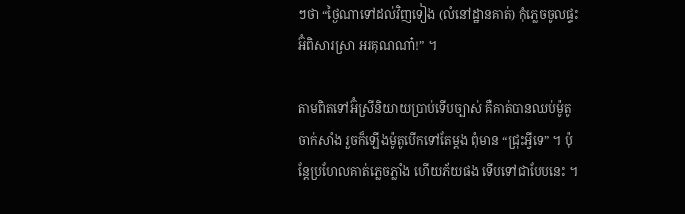ៗថា “ថ្ងៃណាទៅដល់វិញទៀង (លំនៅដ្ឋានគាត់) កុំភ្លេចចូលផ្ទះអ៊ំពិសារស្រា អរគុណណា៎!” ។

តាមពិតទៅអ៊ំស្រីនិយាយប្រាប់ទើបច្បាស់ គឺគាត់បានឈប់ម៉ូតូចាក់សាំង រួចក៏ឡើងម៉ូតូបើកទៅតែម្តង ពុំមាន “ជ្រុះអ្វីទេ” ។ ប៉ុន្តែប្រហែលគាត់ភ្លេចភ្លាំង ហើយភ័យផង ទើបទៅជាបែបនេះ ។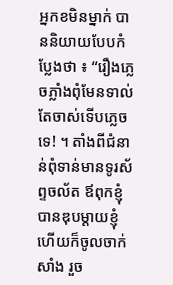អ្នកខមិនម្នាក់ បាននិយាយបែបកំប្លែងថា ៖ “រឿងភ្លេចភ្លាំងពុំមែនទាល់តែចាស់ទើបភ្លេចទេ! ។ តាំងពីជំនាន់ពុំទាន់មានទូរស័ព្ទចល័ត ឪពុកខ្ញុំបានឌុបម្តាយខ្ញុំ ហើយក៏ចូលចាក់សាំង រួច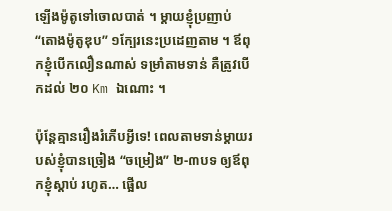ឡើងម៉ូតូទៅចោលបាត់ ។ ម្តាយខ្ញុំប្រញាប់ “តោងម៉ូតូឌុប” ១ក្បែរនេះប្រដេញតាម ។ ឪពុកខ្ញុំបើកលឿនណាស់ ទម្រាំតាមទាន់ គឺត្រូវបើកដល់ ២០ Km ឯណោះ ។

ប៉ុន្តែគ្មានរឿងរំភើបអ្វីទេ! ពេលតាមទាន់ម្តាយរបស់ខ្ញុំបានច្រៀង “ចម្រៀង” ២-៣បទ ឲ្យឪពុកខ្ញុំស្តាប់ រហូត… ផ្អើល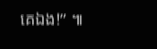គេឯង!” ៕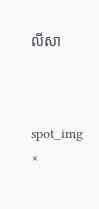លីសា



spot_img
×